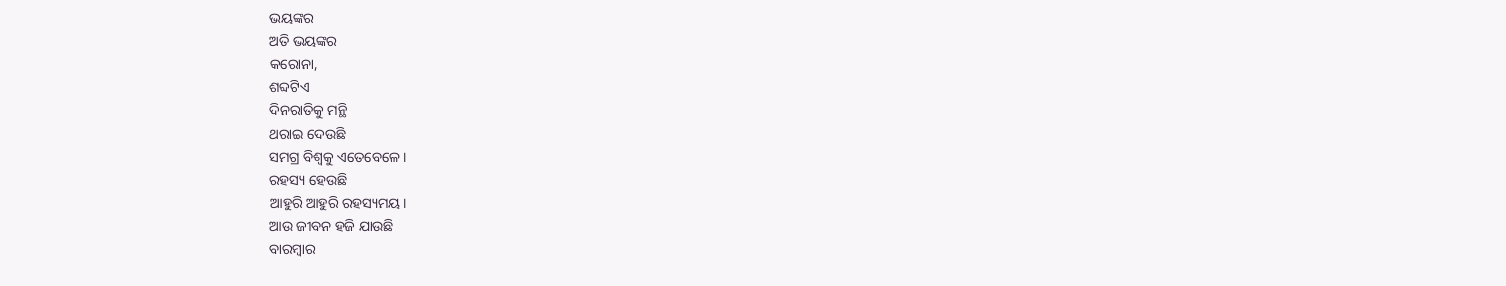ଭୟଙ୍କର
ଅତି ଭୟଙ୍କର
କରୋନା,
ଶବ୍ଦଟିଏ
ଦିନରାତିକୁ ମନ୍ଥି
ଥରାଇ ଦେଉଛି
ସମଗ୍ର ବିଶ୍ୱକୁ ଏତେବେଳେ।
ରହସ୍ୟ ହେଉଛି
ଆହୁରି ଆହୁରି ରହସ୍ୟମୟ।
ଆଉ ଜୀବନ ହଜି ଯାଉଛି
ବାରମ୍ୱାର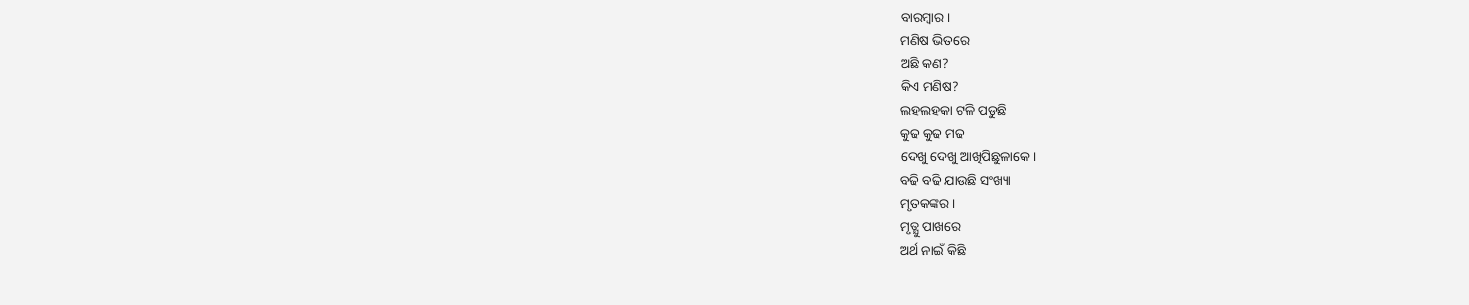ବାରମ୍ୱାର।
ମଣିଷ ଭିତରେ
ଅଛି କଣ?
କିଏ ମଣିଷ?
ଲହଲହକା ଟଳି ପଡୁଛି
କୁଢ କୁଢ ମଢ
ଦେଖୁ ଦେଖୁ ଆଖିପିଛୁଳାକେ।
ବଢି ବଢି ଯାଉଛି ସଂଖ୍ୟା
ମୃତକଙ୍କର।
ମୃତ୍ଯୁ ପାଖରେ
ଅର୍ଥ ନାଇଁ କିଛି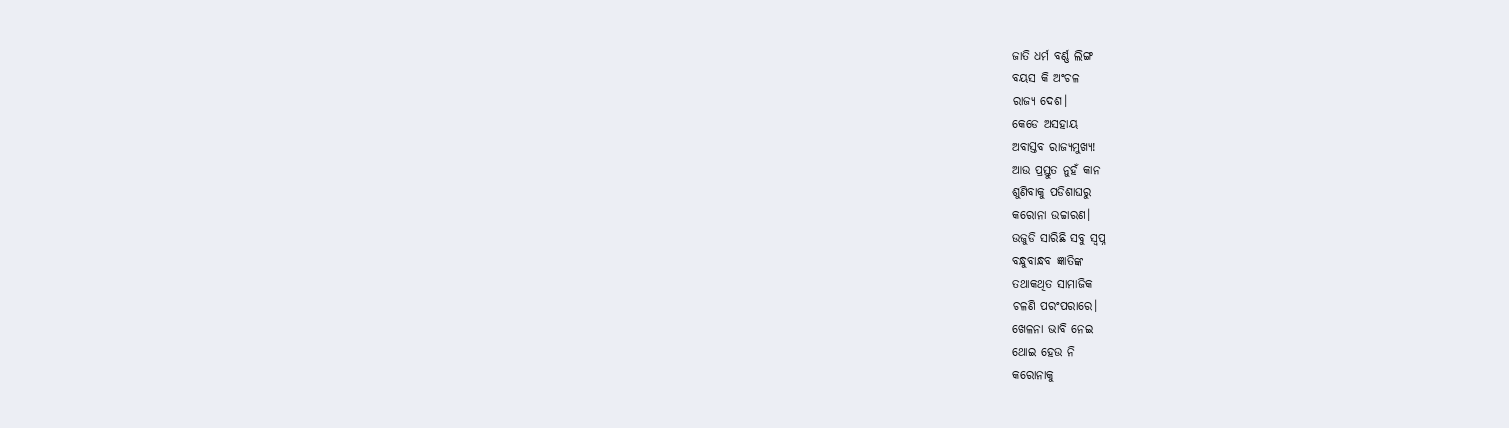ଜାତି ଧର୍ମ ବର୍ଣ୍ଣ ଲିଙ୍ଗ
ବୟସ କି ଅଂଚଳ
ରାଜ୍ୟ ଦେଶ।
କେଡେ ଅସହାୟ
ଅବାସ୍ତବ ରାଜ୍ୟମୁଖ୍ୟ!
ଆଉ ପ୍ରସ୍ତୁତ ନୁହଁ କାନ
ଶୁଣିବାକୁ ପଡିଶାଘରୁ
କରୋନା ଉଚ୍ଚାରଣ।
ଉଜୁଡି ସାରିଛି ସବୁ ସ୍ୱପ୍ନ
ବନ୍ଧୁବାନ୍ଧବ ଜ୍ଞାତିଙ୍କ
ତଥାକଥିତ ସାମାଜିକ
ଚଳଣି ପରଂପରାରେ।
ଖେଳନା ଭାବି ନେଇ
ଥୋଇ ହେଉ ନି
କରୋନାକୁ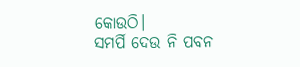କୋଉଠି।
ସମର୍ପି ଦେଉ ନି ପବନ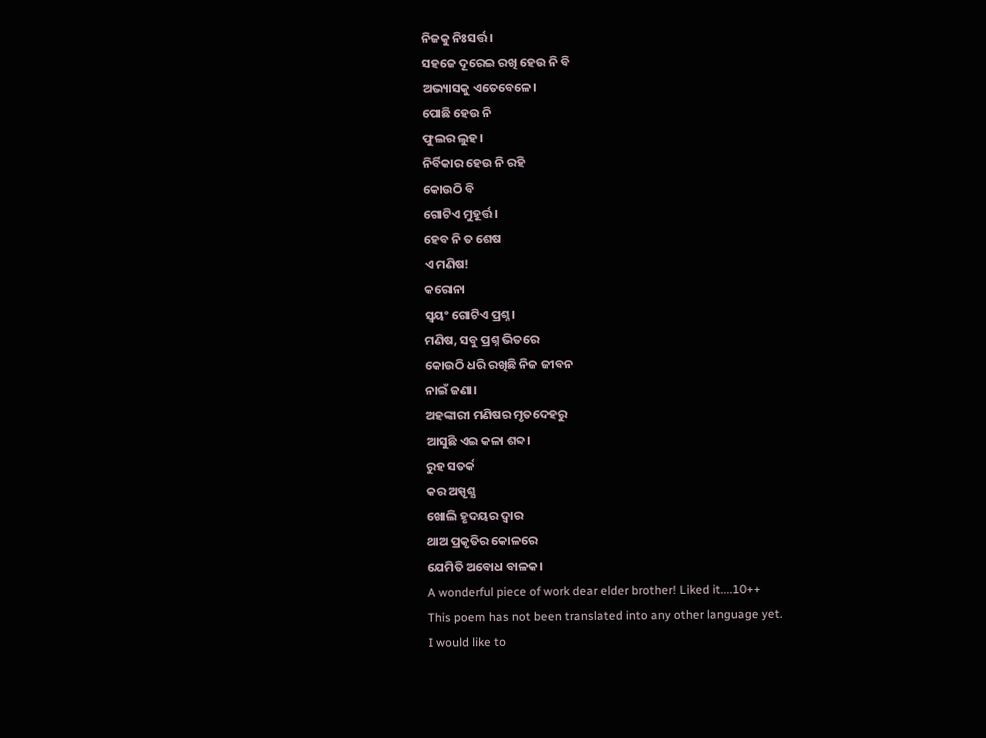ନିଜକୁ ନିଃସର୍ତ୍ତ ।
ସହଜେ ଦୂରେଇ ରଖି ହେଉ ନି ବି
ଅଭ୍ୟାସକୁ ଏତେବେଳେ।
ପୋଛି ହେଉ ନି
ଫୁଲର ଲୁହ।
ନିର୍ବିକାର ହେଉ ନି ରହି
କୋଉଠି ବି
ଗୋଟିଏ ମୁହୂର୍ତ୍ତ ।
ହେବ ନି ତ ଶେଷ
ଏ ମଣିଷ!
କରୋନା
ସ୍ୱୟଂ ଗୋଟିଏ ପ୍ରଶ୍ନ।
ମଣିଷ, ସବୁ ପ୍ରଶ୍ନ ଭିତରେ
କୋଉଠି ଧରି ରଖିଛି ନିଜ ଜୀବନ
ନାଇଁ ଜଣା।
ଅହଙ୍କାରୀ ମଣିଷର ମୃତଦେହରୁ
ଆସୁଛି ଏଇ କଳା ଶବ୍ଦ।
ରୁହ ସତର୍କ
କର ଅସ୍ପୃଶ୍ଯ
ଖୋଲି ହୃଦୟର ଦ୍ୱାର
ଥାଅ ପ୍ରକୃତିର କୋଳରେ
ଯେମିତି ଅବୋଧ ବାଳକ।
A wonderful piece of work dear elder brother! Liked it....10++
This poem has not been translated into any other language yet.
I would like to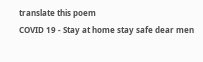translate this poem
COVID 19 - Stay at home stay safe dear men